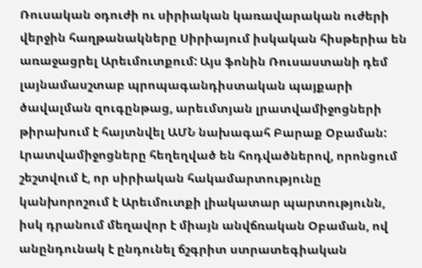Ռուսական օդուժի ու սիրիական կառավարական ուժերի վերջին հաղթանակները Սիրիայում իսկական հիսթերիա են առաջացրել Արեւմուտքում: Այս ֆոնին Ռուսաստանի դեմ լայնամասշտաբ պրոպագանդիստական պայքարի ծավալման զուգընթաց, արեւմտյան լրատվամիջոցների թիրախում է հայտնվել ԱՄՆ նախագահ Բարաք Օբաման: Լրատվամիջոցները հեղեղված են հոդվածներով, որոնցում շեշտվում է, որ սիրիական հակամարտությունը կանխորոշում է Արեւմուտքի լիակատար պարտությունն, իսկ դրանում մեղավոր է միայն անվճռական Օբաման, ով անընդունակ է ընդունել ճշգրիտ ստրատեգիական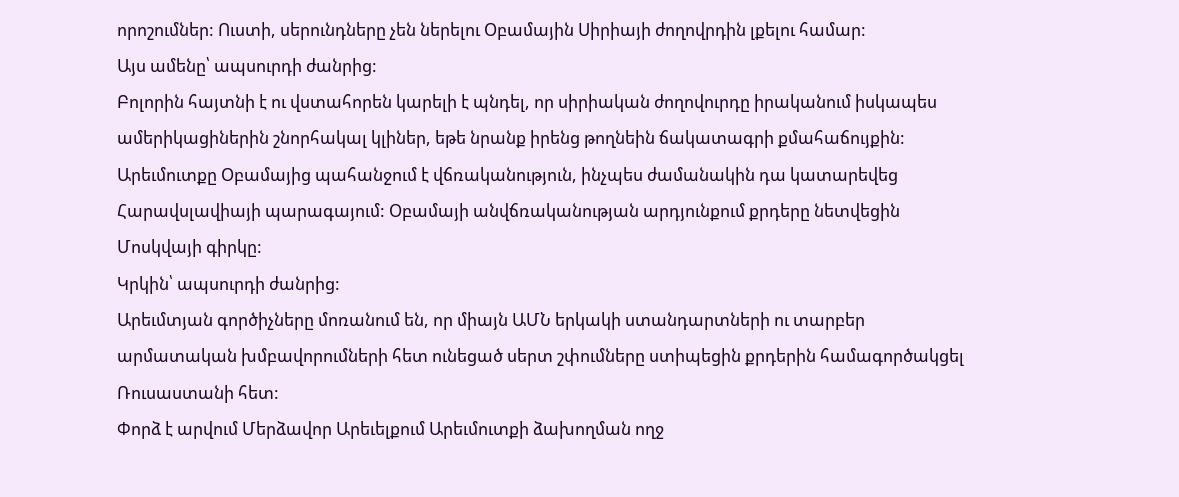որոշումներ: Ուստի, սերունդները չեն ներելու Օբամային Սիրիայի ժողովրդին լքելու համար:
Այս ամենը՝ ապսուրդի ժանրից:
Բոլորին հայտնի է ու վստահորեն կարելի է պնդել, որ սիրիական ժողովուրդը իրականում իսկապես ամերիկացիներին շնորհակալ կլիներ, եթե նրանք իրենց թողնեին ճակատագրի քմահաճույքին:
Արեւմուտքը Օբամայից պահանջում է վճռականություն, ինչպես ժամանակին դա կատարեվեց Հարավսլավիայի պարագայում: Օբամայի անվճռականության արդյունքում քրդերը նետվեցին Մոսկվայի գիրկը:
Կրկին՝ ապսուրդի ժանրից:
Արեւմտյան գործիչները մոռանում են, որ միայն ԱՄՆ երկակի ստանդարտների ու տարբեր արմատական խմբավորումների հետ ունեցած սերտ շփումները ստիպեցին քրդերին համագործակցել Ռուսաստանի հետ:
Փորձ է արվում Մերձավոր Արեւելքում Արեւմուտքի ձախողման ողջ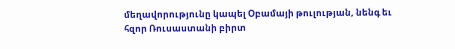մեղավորությունը կապել Օբամայի թուլության, նենգ եւ հզոր Ռուսաստանի բիրտ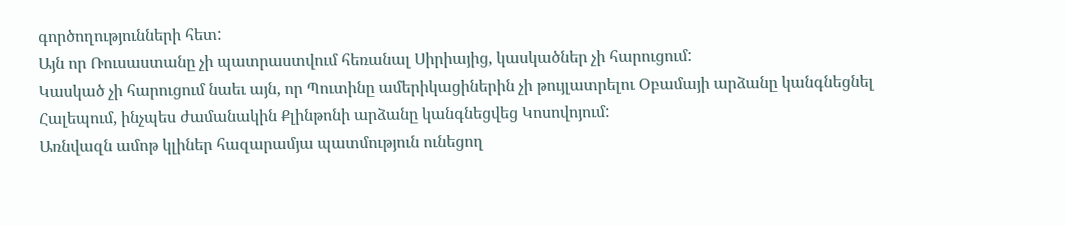գործողությունների հետ:
Այն որ Ռուսաստանը չի պատրաստվում հեռանալ Սիրիայից, կասկածներ չի հարուցում:
Կասկած չի հարուցում նաեւ այն, որ Պուտինը ամերիկացիներին չի թույլատրելու Օբամայի արձանը կանգնեցնել Հալեպում, ինչպես ժամանակին Քլինթոնի արձանը կանգնեցվեց Կոսովոյում:
Առնվազն ամոթ կլիներ հազարամյա պատմություն ունեցող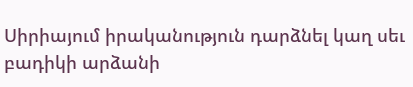Սիրիայում իրականություն դարձնել կաղ սեւ բադիկի արձանի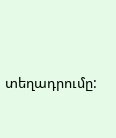տեղադրումը: